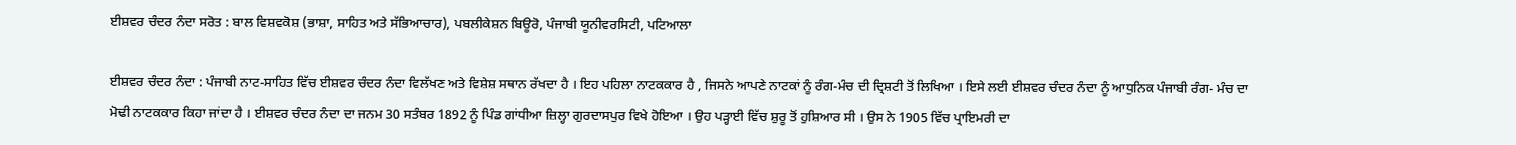ਈਸ਼ਵਰ ਚੰਦਰ ਨੰਦਾ ਸਰੋਤ : ਬਾਲ ਵਿਸ਼ਵਕੋਸ਼ (ਭਾਸ਼ਾ, ਸਾਹਿਤ ਅਤੇ ਸੱਭਿਆਚਾਰ), ਪਬਲੀਕੇਸ਼ਨ ਬਿਊਰੋ, ਪੰਜਾਬੀ ਯੂਨੀਵਰਸਿਟੀ, ਪਟਿਆਲਾ

ਈਸ਼ਵਰ ਚੰਦਰ ਨੰਦਾ : ਪੰਜਾਬੀ ਨਾਟ-ਸਾਹਿਤ ਵਿੱਚ ਈਸ਼ਵਰ ਚੰਦਰ ਨੰਦਾ ਵਿਲੱਖਣ ਅਤੇ ਵਿਸ਼ੇਸ਼ ਸਥਾਨ ਰੱਖਦਾ ਹੈ । ਇਹ ਪਹਿਲਾ ਨਾਟਕਕਾਰ ਹੈ , ਜਿਸਨੇ ਆਪਣੇ ਨਾਟਕਾਂ ਨੂੰ ਰੰਗ-ਮੰਚ ਦੀ ਦ੍ਰਿਸ਼ਟੀ ਤੋਂ ਲਿਖਿਆ । ਇਸੇ ਲਈ ਈਸ਼ਵਰ ਚੰਦਰ ਨੰਦਾ ਨੂੰ ਆਧੁਨਿਕ ਪੰਜਾਬੀ ਰੰਗ- ਮੰਚ ਦਾ ਮੋਢੀ ਨਾਟਕਕਾਰ ਕਿਹਾ ਜਾਂਦਾ ਹੈ । ਈਸ਼ਵਰ ਚੰਦਰ ਨੰਦਾ ਦਾ ਜਨਮ 30 ਸਤੰਬਰ 1892 ਨੂੰ ਪਿੰਡ ਗਾਂਧੀਆ ਜ਼ਿਲ੍ਹਾ ਗੁਰਦਾਸਪੁਰ ਵਿਖੇ ਹੋਇਆ । ਉਹ ਪੜ੍ਹਾਈ ਵਿੱਚ ਸ਼ੁਰੂ ਤੋਂ ਹੁਸ਼ਿਆਰ ਸੀ । ਉਸ ਨੇ 1905 ਵਿੱਚ ਪ੍ਰਾਇਮਰੀ ਦਾ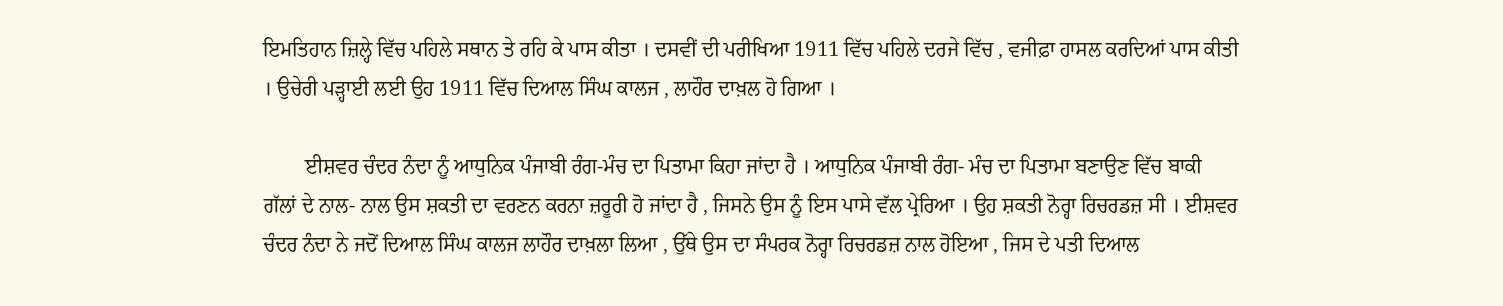ਇਮਤਿਹਾਨ ਜ਼ਿਲ੍ਹੇ ਵਿੱਚ ਪਹਿਲੇ ਸਥਾਨ ਤੇ ਰਹਿ ਕੇ ਪਾਸ ਕੀਤਾ । ਦਸਵੀਂ ਦੀ ਪਰੀਖਿਆ 1911 ਵਿੱਚ ਪਹਿਲੇ ਦਰਜੇ ਵਿੱਚ , ਵਜੀਫ਼ਾ ਹਾਸਲ ਕਰਦਿਆਂ ਪਾਸ ਕੀਤੀ । ਉਚੇਰੀ ਪੜ੍ਹਾਈ ਲਈ ਉਹ 1911 ਵਿੱਚ ਦਿਆਲ ਸਿੰਘ ਕਾਲਜ , ਲਾਹੌਰ ਦਾਖ਼ਲ ਹੋ ਗਿਆ ।

        ਈਸ਼ਵਰ ਚੰਦਰ ਨੰਦਾ ਨੂੰ ਆਧੁਨਿਕ ਪੰਜਾਬੀ ਰੰਗ-ਮੰਚ ਦਾ ਪਿਤਾਮਾ ਕਿਹਾ ਜਾਂਦਾ ਹੈ । ਆਧੁਨਿਕ ਪੰਜਾਬੀ ਰੰਗ- ਮੰਚ ਦਾ ਪਿਤਾਮਾ ਬਣਾਉਣ ਵਿੱਚ ਬਾਕੀ ਗੱਲਾਂ ਦੇ ਨਾਲ- ਨਾਲ ਉਸ ਸ਼ਕਤੀ ਦਾ ਵਰਣਨ ਕਰਨਾ ਜ਼ਰੂਰੀ ਹੋ ਜਾਂਦਾ ਹੈ , ਜਿਸਨੇ ਉਸ ਨੂੰ ਇਸ ਪਾਸੇ ਵੱਲ ਪ੍ਰੇਰਿਆ । ਉਹ ਸ਼ਕਤੀ ਨੋਰ੍ਹਾ ਰਿਚਰਡਜ਼ ਸੀ । ਈਸ਼ਵਰ ਚੰਦਰ ਨੰਦਾ ਨੇ ਜਦੋਂ ਦਿਆਲ ਸਿੰਘ ਕਾਲਜ ਲਾਹੌਰ ਦਾਖ਼ਲਾ ਲਿਆ , ਉੱਥੇ ਉਸ ਦਾ ਸੰਪਰਕ ਨੋਰ੍ਹਾ ਰਿਚਰਡਜ਼ ਨਾਲ ਹੋਇਆ , ਜਿਸ ਦੇ ਪਤੀ ਦਿਆਲ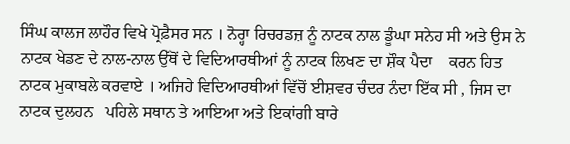ਸਿੰਘ ਕਾਲਜ ਲਾਹੌਰ ਵਿਖੇ ਪ੍ਰੋਫ਼ੈਸਰ ਸਨ । ਨੋਰ੍ਹਾ ਰਿਚਰਡਜ਼ ਨੂੰ ਨਾਟਕ ਨਾਲ ਡੂੰਘਾ ਸਨੇਹ ਸੀ ਅਤੇ ਉਸ ਨੇ ਨਾਟਕ ਖੇਡਣ ਦੇ ਨਾਲ-ਨਾਲ ਉੱਥੋਂ ਦੇ ਵਿਦਿਆਰਥੀਆਂ ਨੂੰ ਨਾਟਕ ਲਿਖਣ ਦਾ ਸ਼ੌਕ ਪੈਦਾ    ਕਰਨ ਹਿਤ ਨਾਟਕ ਮੁਕਾਬਲੇ ਕਰਵਾਏ । ਅਜਿਹੇ ਵਿਦਿਆਰਥੀਆਂ ਵਿੱਚੋਂ ਈਸ਼ਵਰ ਚੰਦਰ ਨੰਦਾ ਇੱਕ ਸੀ , ਜਿਸ ਦਾ ਨਾਟਕ ਦੁਲਹਨ   ਪਹਿਲੇ ਸਥਾਨ ਤੇ ਆਇਆ ਅਤੇ ਇਕਾਂਗੀ ਬਾਰੇ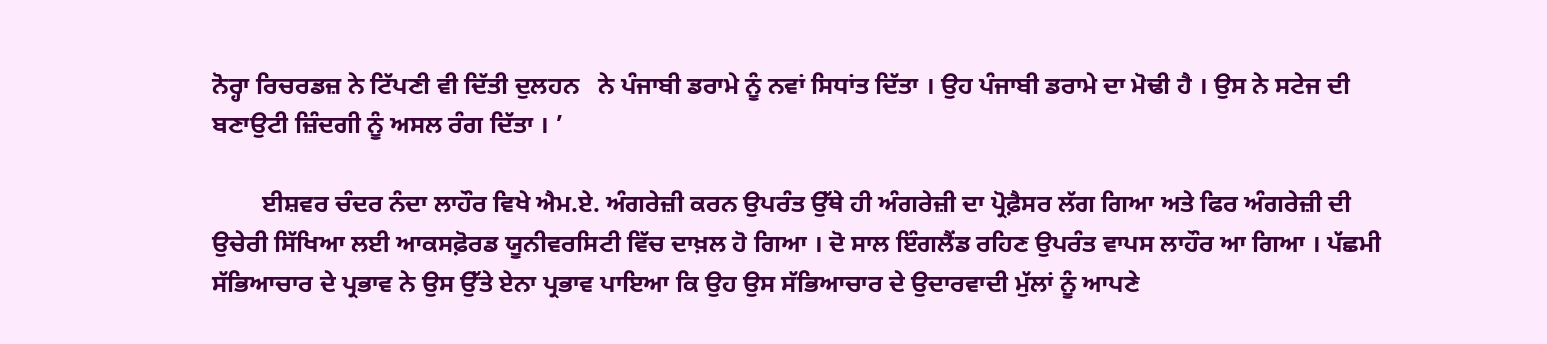ਨੋਰ੍ਹਾ ਰਿਚਰਡਜ਼ ਨੇ ਟਿੱਪਣੀ ਵੀ ਦਿੱਤੀ ਦੁਲਹਨ   ਨੇ ਪੰਜਾਬੀ ਡਰਾਮੇ ਨੂੰ ਨਵਾਂ ਸਿਧਾਂਤ ਦਿੱਤਾ । ਉਹ ਪੰਜਾਬੀ ਡਰਾਮੇ ਦਾ ਮੋਢੀ ਹੈ । ਉਸ ਨੇ ਸਟੇਜ ਦੀ ਬਣਾਉਟੀ ਜ਼ਿੰਦਗੀ ਨੂੰ ਅਸਲ ਰੰਗ ਦਿੱਤਾ । ’

        ਈਸ਼ਵਰ ਚੰਦਰ ਨੰਦਾ ਲਾਹੌਰ ਵਿਖੇ ਐਮ.ਏ. ਅੰਗਰੇਜ਼ੀ ਕਰਨ ਉਪਰੰਤ ਉੱਥੇ ਹੀ ਅੰਗਰੇਜ਼ੀ ਦਾ ਪ੍ਰੋਫ਼ੈਸਰ ਲੱਗ ਗਿਆ ਅਤੇ ਫਿਰ ਅੰਗਰੇਜ਼ੀ ਦੀ ਉਚੇਰੀ ਸਿੱਖਿਆ ਲਈ ਆਕਸਫ਼ੋਰਡ ਯੂਨੀਵਰਸਿਟੀ ਵਿੱਚ ਦਾਖ਼ਲ ਹੋ ਗਿਆ । ਦੋ ਸਾਲ ਇੰਗਲੈਂਡ ਰਹਿਣ ਉਪਰੰਤ ਵਾਪਸ ਲਾਹੌਰ ਆ ਗਿਆ । ਪੱਛਮੀ ਸੱਭਿਆਚਾਰ ਦੇ ਪ੍ਰਭਾਵ ਨੇ ਉਸ ਉੱਤੇ ਏਨਾ ਪ੍ਰਭਾਵ ਪਾਇਆ ਕਿ ਉਹ ਉਸ ਸੱਭਿਆਚਾਰ ਦੇ ਉਦਾਰਵਾਦੀ ਮੁੱਲਾਂ ਨੂੰ ਆਪਣੇ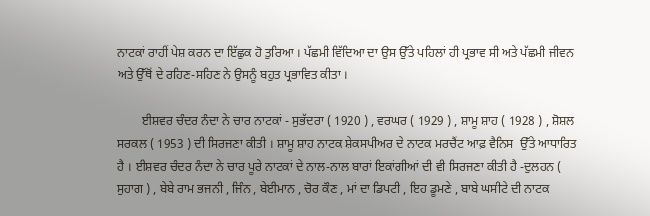ਨਾਟਕਾਂ ਰਾਹੀਂ ਪੇਸ਼ ਕਰਨ ਦਾ ਇੱਛੁਕ ਹੋ ਤੁਰਿਆ । ਪੱਛਮੀ ਵਿੱਦਿਆ ਦਾ ਉਸ ਉੱਤੇ ਪਹਿਲਾਂ ਹੀ ਪ੍ਰਭਾਵ ਸੀ ਅਤੇ ਪੱਛਮੀ ਜੀਵਨ ਅਤੇ ਉੱਥੋਂ ਦੇ ਰਹਿਣ-ਸਹਿਣ ਨੇ ਉਸਨੂੰ ਬਹੁਤ ਪ੍ਰਭਾਵਿਤ ਕੀਤਾ ।

        ਈਸ਼ਵਰ ਚੰਦਰ ਨੰਦਾ ਨੇ ਚਾਰ ਨਾਟਕਾਂ - ਸੁਭੱਦਰਾ ( 1920 ) , ਵਰਘਰ ( 1929 ) , ਸ਼ਾਮੂ ਸ਼ਾਹ ( 1928 ) , ਸ਼ੋਸ਼ਲ ਸਰਕਲ ( 1953 ) ਦੀ ਸਿਰਜਣਾ ਕੀਤੀ । ਸ਼ਾਮੂ ਸ਼ਾਹ ਨਾਟਕ ਸ਼ੇਕਸਪੀਅਰ ਦੇ ਨਾਟਕ ਮਰਚੈਂਟ ਆਫ਼ ਵੈਨਿਸ  ਉੱਤੇ ਆਧਾਰਿਤ ਹੈ । ਈਸ਼ਵਰ ਚੰਦਰ ਨੰਦਾ ਨੇ ਚਾਰ ਪੂਰੇ ਨਾਟਕਾਂ ਦੇ ਨਾਲ-ਨਾਲ ਬਾਰਾਂ ਇਕਾਂਗੀਆਂ ਦੀ ਵੀ ਸਿਰਜਣਾ ਕੀਤੀ ਹੈ -ਦੁਲਹਨ ( ਸੁਹਾਗ ) , ਬੇਬੇ ਰਾਮ ਭਜਨੀ , ਜਿੰਨ , ਬੇਈਮਾਨ , ਚੋਰ ਕੌਣ , ਮਾਂ ਦਾ ਡਿਪਟੀ , ਇਹ ਡੂਮਣੇ , ਬਾਬੇ ਘਸੀਟੇ ਦੀ ਨਾਟਕ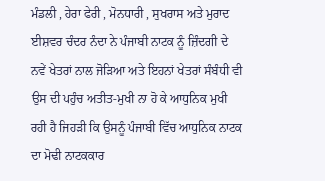ਮੰਡਲੀ , ਹੇਰਾ ਫੇਰੀ , ਮੋਨਧਾਰੀ , ਸੁਖਰਾਸ ਅਤੇ ਮੁਰਾਦ   ਈਸ਼ਵਰ ਚੰਦਰ ਨੰਦਾ ਨੇ ਪੰਜਾਬੀ ਨਾਟਕ ਨੂੰ ਜ਼ਿੰਦਗੀ ਦੇ ਨਵੇਂ ਖੇਤਰਾਂ ਨਾਲ ਜੋੜਿਆ ਅਤੇ ਇਹਨਾਂ ਖੇਤਰਾਂ ਸੰਬੰਧੀ ਵੀ ਉਸ ਦੀ ਪਹੁੰਚ ਅਤੀਤ-ਮੁਖੀ ਨਾ ਹੋ ਕੇ ਆਧੁਨਿਕ ਮੁਖੀ ਰਹੀ ਹੈ ਜਿਹੜੀ ਕਿ ਉਸਨੂੰ ਪੰਜਾਬੀ ਵਿੱਚ ਆਧੁਨਿਕ ਨਾਟਕ ਦਾ ਮੋਢੀ ਨਾਟਕਕਾਰ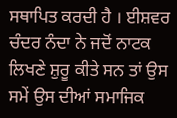ਸਥਾਪਿਤ ਕਰਦੀ ਹੈ । ਈਸ਼ਵਰ ਚੰਦਰ ਨੰਦਾ ਨੇ ਜਦੋਂ ਨਾਟਕ ਲਿਖਣੇ ਸ਼ੁਰੂ ਕੀਤੇ ਸਨ ਤਾਂ ਉਸ ਸਮੇਂ ਉਸ ਦੀਆਂ ਸਮਾਜਿਕ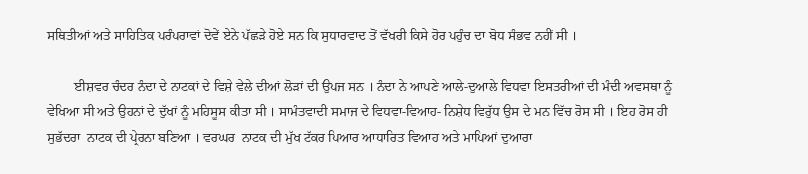ਸਥਿਤੀਆਂ ਅਤੇ ਸਾਹਿਤਿਕ ਪਰੰਪਰਾਵਾਂ ਦੋਵੇਂ ਏਨੇ ਪੱਛੜੇ ਹੋਏ ਸਨ ਕਿ ਸੁਧਾਰਵਾਦ ਤੋਂ ਵੱਖਰੀ ਕਿਸੇ ਹੋਰ ਪਹੁੰਚ ਦਾ ਬੋਧ ਸੰਭਵ ਨਹੀਂ ਸੀ ।

        ਈਸ਼ਵਰ ਚੰਦਰ ਨੰਦਾ ਦੇ ਨਾਟਕਾਂ ਦੇ ਵਿਸ਼ੇ ਵੇਲੇ ਦੀਆਂ ਲੋੜਾਂ ਦੀ ਉਪਜ ਸਨ । ਨੰਦਾ ਨੇ ਆਪਣੇ ਆਲੇ-ਦੁਆਲੇ ਵਿਧਵਾ ਇਸਤਰੀਆਂ ਦੀ ਮੰਦੀ ਅਵਸਥਾ ਨੂੰ ਵੇਖਿਆ ਸੀ ਅਤੇ ਉਹਨਾਂ ਦੇ ਦੁੱਖਾਂ ਨੂੰ ਮਹਿਸੂਸ ਕੀਤਾ ਸੀ । ਸਾਮੰਤਵਾਦੀ ਸਮਾਜ ਦੇ ਵਿਧਵਾ-ਵਿਆਹ- ਨਿਸ਼ੇਧ ਵਿਰੁੱਧ ਉਸ ਦੇ ਮਨ ਵਿੱਚ ਰੋਸ ਸੀ । ਇਹ ਰੋਸ ਹੀ ਸੁਭੱਦਰਾ  ਨਾਟਕ ਦੀ ਪ੍ਰੇਰਨਾ ਬਣਿਆ । ਵਰਘਰ  ਨਾਟਕ ਦੀ ਮੁੱਖ ਟੱਕਰ ਪਿਆਰ ਆਧਾਰਿਤ ਵਿਆਹ ਅਤੇ ਮਾਪਿਆਂ ਦੁਆਰਾ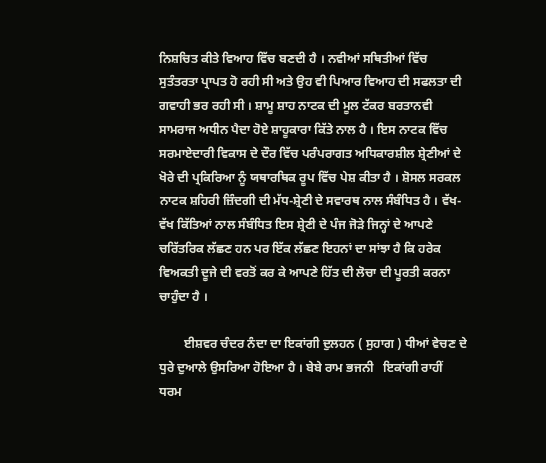ਨਿਸ਼ਚਿਤ ਕੀਤੇ ਵਿਆਹ ਵਿੱਚ ਬਣਦੀ ਹੈ । ਨਵੀਆਂ ਸਥਿਤੀਆਂ ਵਿੱਚ ਸੁਤੰਤਰਤਾ ਪ੍ਰਾਪਤ ਹੋ ਰਹੀ ਸੀ ਅਤੇ ਉਹ ਵੀ ਪਿਆਰ ਵਿਆਹ ਦੀ ਸਫਲਤਾ ਦੀ ਗਵਾਹੀ ਭਰ ਰਹੀ ਸੀ । ਸ਼ਾਮੂ ਸ਼ਾਹ ਨਾਟਕ ਦੀ ਮੂਲ ਟੱਕਰ ਬਰਤਾਨਵੀ ਸਾਮਰਾਜ ਅਧੀਨ ਪੈਦਾ ਹੋਏ ਸ਼ਾਹੂਕਾਰਾ ਕਿੱਤੇ ਨਾਲ ਹੈ । ਇਸ ਨਾਟਕ ਵਿੱਚ ਸਰਮਾਏਦਾਰੀ ਵਿਕਾਸ ਦੇ ਦੌਰ ਵਿੱਚ ਪਰੰਪਰਾਗਤ ਅਧਿਕਾਰਸ਼ੀਲ ਸ਼੍ਰੇਣੀਆਂ ਦੇ ਖੋਰੇ ਦੀ ਪ੍ਰਕਿਰਿਆ ਨੂੰ ਯਥਾਰਥਿਕ ਰੂਪ ਵਿੱਚ ਪੇਸ਼ ਕੀਤਾ ਹੈ । ਸ਼ੋਸਲ ਸਰਕਲ ਨਾਟਕ ਸ਼ਹਿਰੀ ਜ਼ਿੰਦਗੀ ਦੀ ਮੱਧ-ਸ਼੍ਰੇਣੀ ਦੇ ਸਵਾਰਥ ਨਾਲ ਸੰਬੰਧਿਤ ਹੈ । ਵੱਖ-ਵੱਖ ਕਿੱਤਿਆਂ ਨਾਲ ਸੰਬੰਧਿਤ ਇਸ ਸ਼੍ਰੇਣੀ ਦੇ ਪੰਜ ਜੋੜੇ ਜਿਨ੍ਹਾਂ ਦੇ ਆਪਣੇ ਚਰਿੱਤਰਿਕ ਲੱਛਣ ਹਨ ਪਰ ਇੱਕ ਲੱਛਣ ਇਹਨਾਂ ਦਾ ਸਾਂਝਾ ਹੈ ਕਿ ਹਰੇਕ ਵਿਅਕਤੀ ਦੂਜੇ ਦੀ ਵਰਤੋਂ ਕਰ ਕੇ ਆਪਣੇ ਹਿੱਤ ਦੀ ਲੋਚਾ ਦੀ ਪੂਰਤੀ ਕਰਨਾ ਚਾਹੁੰਦਾ ਹੈ ।

        ਈਸ਼ਵਰ ਚੰਦਰ ਨੰਦਾ ਦਾ ਇਕਾਂਗੀ ਦੁਲਹਨ ( ਸੁਹਾਗ ) ਧੀਆਂ ਵੇਚਣ ਦੇ ਧੁਰੇ ਦੁਆਲੇ ਉਸਰਿਆ ਹੋਇਆ ਹੈ । ਬੇਬੇ ਰਾਮ ਭਜਨੀ   ਇਕਾਂਗੀ ਰਾਹੀਂ ਧਰਮ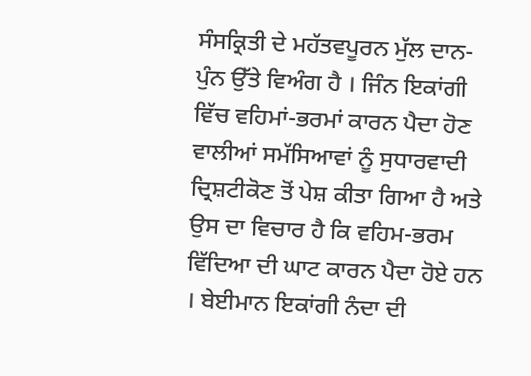ਸੰਸਕ੍ਰਿਤੀ ਦੇ ਮਹੱਤਵਪੂਰਨ ਮੁੱਲ ਦਾਨ-ਪੁੰਨ ਉੱਤੇ ਵਿਅੰਗ ਹੈ । ਜਿੰਨ ਇਕਾਂਗੀ ਵਿੱਚ ਵਹਿਮਾਂ-ਭਰਮਾਂ ਕਾਰਨ ਪੈਦਾ ਹੋਣ ਵਾਲੀਆਂ ਸਮੱਸਿਆਵਾਂ ਨੂੰ ਸੁਧਾਰਵਾਦੀ ਦ੍ਰਿਸ਼ਟੀਕੋਣ ਤੋਂ ਪੇਸ਼ ਕੀਤਾ ਗਿਆ ਹੈ ਅਤੇ ਉਸ ਦਾ ਵਿਚਾਰ ਹੈ ਕਿ ਵਹਿਮ-ਭਰਮ ਵਿੱਦਿਆ ਦੀ ਘਾਟ ਕਾਰਨ ਪੈਦਾ ਹੋਏ ਹਨ । ਬੇਈਮਾਨ ਇਕਾਂਗੀ ਨੰਦਾ ਦੀ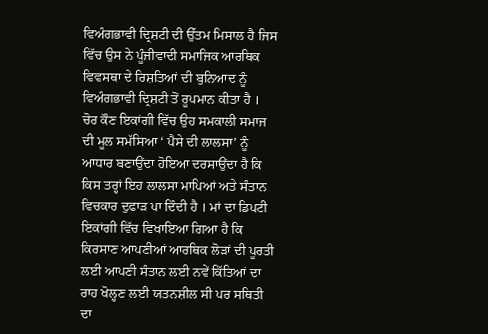ਵਿਅੰਗਭਾਵੀ ਦ੍ਰਿਸ਼ਟੀ ਦੀ ਉੱਤਮ ਮਿਸਾਲ ਹੈ ਜਿਸ ਵਿੱਚ ਉਸ ਨੇ ਪੂੰਜੀਵਾਦੀ ਸਮਾਜਿਕ ਆਰਥਿਕ ਵਿਵਸਥਾ ਦੇ ਰਿਸ਼ਤਿਆਂ ਦੀ ਬੁਨਿਆਦ ਨੂੰ ਵਿਅੰਗਭਾਵੀ ਦ੍ਰਿਸ਼ਟੀ ਤੋਂ ਰੂਪਮਾਨ ਕੀਤਾ ਹੈ । ਚੋਰ ਕੌਣ ਇਕਾਂਗੀ ਵਿੱਚ ਉਹ ਸਮਕਾਲੀ ਸਮਾਜ ਦੀ ਮੂਲ ਸਮੱਸਿਆ ‘ ਪੈਸੇ ਦੀ ਲਾਲਸਾ’ ਨੂੰ ਆਧਾਰ ਬਣਾਉਂਦਾ ਹੋਇਆ ਦਰਸਾਉਂਦਾ ਹੈ ਕਿ ਕਿਸ ਤਰ੍ਹਾਂ ਇਹ ਲਾਲਸਾ ਮਾਪਿਆਂ ਅਤੇ ਸੰਤਾਨ ਵਿਚਕਾਰ ਦੁਫਾੜ ਪਾ ਦਿੰਦੀ ਹੈ । ਮਾਂ ਦਾ ਡਿਪਟੀ  ਇਕਾਂਗੀ ਵਿੱਚ ਵਿਖਾਇਆ ਗਿਆ ਹੈ ਕਿ ਕਿਰਸਾਣ ਆਪਣੀਆਂ ਆਰਥਿਕ ਲੋੜਾਂ ਦੀ ਪੂਰਤੀ ਲਈ ਆਪਣੀ ਸੰਤਾਨ ਲਈ ਨਵੇਂ ਕਿੱਤਿਆਂ ਦਾ ਰਾਹ ਖੋਲ੍ਹਣ ਲਈ ਯਤਨਸ਼ੀਲ ਸੀ ਪਰ ਸਥਿਤੀ ਦਾ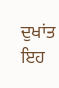ਦੁਖਾਂਤ ਇਹ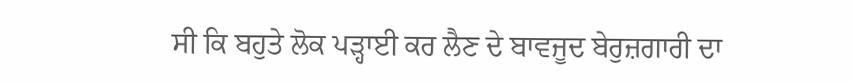ਸੀ ਕਿ ਬਹੁਤੇ ਲੋਕ ਪੜ੍ਹਾਈ ਕਰ ਲੈਣ ਦੇ ਬਾਵਜੂਦ ਬੇਰੁਜ਼ਗਾਰੀ ਦਾ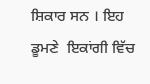ਸ਼ਿਕਾਰ ਸਨ । ਇਹ ਡੂਮਣੇ  ਇਕਾਂਗੀ ਵਿੱਚ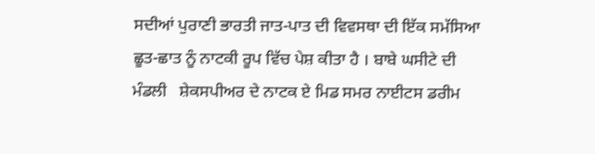ਸਦੀਆਂ ਪੁਰਾਣੀ ਭਾਰਤੀ ਜਾਤ-ਪਾਤ ਦੀ ਵਿਵਸਥਾ ਦੀ ਇੱਕ ਸਮੱਸਿਆ ਛੂਤ-ਛਾਤ ਨੂੰ ਨਾਟਕੀ ਰੂਪ ਵਿੱਚ ਪੇਸ਼ ਕੀਤਾ ਹੈ । ਬਾਬੇ ਘਸੀਟੇ ਦੀ ਮੰਡਲੀ   ਸ਼ੇਕਸਪੀਅਰ ਦੇ ਨਾਟਕ ਏ ਮਿਡ ਸਮਰ ਨਾਈਟਸ ਡਰੀਮ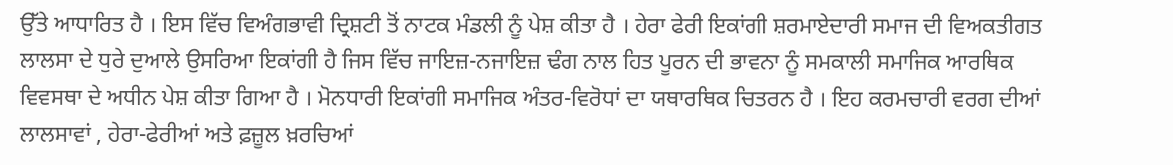ਉੱਤੇ ਆਧਾਰਿਤ ਹੈ । ਇਸ ਵਿੱਚ ਵਿਅੰਗਭਾਵੀ ਦ੍ਰਿਸ਼ਟੀ ਤੋਂ ਨਾਟਕ ਮੰਡਲੀ ਨੂੰ ਪੇਸ਼ ਕੀਤਾ ਹੈ । ਹੇਰਾ ਫੇਰੀ ਇਕਾਂਗੀ ਸ਼ਰਮਾਏਦਾਰੀ ਸਮਾਜ ਦੀ ਵਿਅਕਤੀਗਤ ਲਾਲਸਾ ਦੇ ਧੁਰੇ ਦੁਆਲੇ ਉਸਰਿਆ ਇਕਾਂਗੀ ਹੈ ਜਿਸ ਵਿੱਚ ਜਾਇਜ਼-ਨਜਾਇਜ਼ ਢੰਗ ਨਾਲ ਹਿਤ ਪੂਰਨ ਦੀ ਭਾਵਨਾ ਨੂੰ ਸਮਕਾਲੀ ਸਮਾਜਿਕ ਆਰਥਿਕ ਵਿਵਸਥਾ ਦੇ ਅਧੀਨ ਪੇਸ਼ ਕੀਤਾ ਗਿਆ ਹੈ । ਮੋਨਧਾਰੀ ਇਕਾਂਗੀ ਸਮਾਜਿਕ ਅੰਤਰ-ਵਿਰੋਧਾਂ ਦਾ ਯਥਾਰਥਿਕ ਚਿਤਰਨ ਹੈ । ਇਹ ਕਰਮਚਾਰੀ ਵਰਗ ਦੀਆਂ ਲਾਲਸਾਵਾਂ , ਹੇਰਾ-ਫੇਰੀਆਂ ਅਤੇ ਫ਼ਜ਼ੂਲ ਖ਼ਰਚਿਆਂ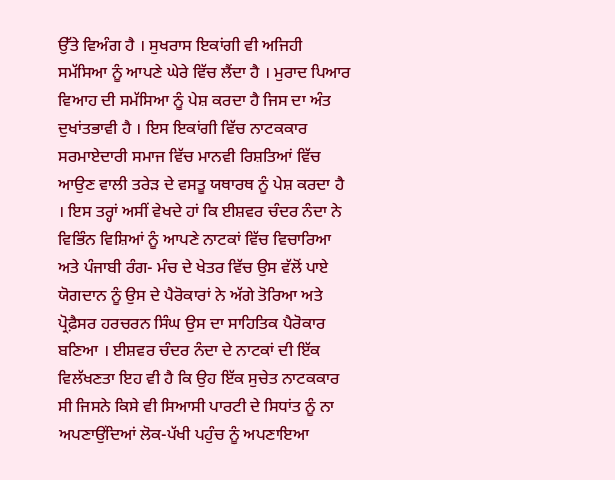ਉੱਤੇ ਵਿਅੰਗ ਹੈ । ਸੁਖਰਾਸ ਇਕਾਂਗੀ ਵੀ ਅਜਿਹੀ ਸਮੱਸਿਆ ਨੂੰ ਆਪਣੇ ਘੇਰੇ ਵਿੱਚ ਲੈਂਦਾ ਹੈ । ਮੁਰਾਦ ਪਿਆਰ ਵਿਆਹ ਦੀ ਸਮੱਸਿਆ ਨੂੰ ਪੇਸ਼ ਕਰਦਾ ਹੈ ਜਿਸ ਦਾ ਅੰਤ ਦੁਖਾਂਤਭਾਵੀ ਹੈ । ਇਸ ਇਕਾਂਗੀ ਵਿੱਚ ਨਾਟਕਕਾਰ ਸਰਮਾਏਦਾਰੀ ਸਮਾਜ ਵਿੱਚ ਮਾਨਵੀ ਰਿਸ਼ਤਿਆਂ ਵਿੱਚ ਆਉਣ ਵਾਲੀ ਤਰੇੜ ਦੇ ਵਸਤੂ ਯਥਾਰਥ ਨੂੰ ਪੇਸ਼ ਕਰਦਾ ਹੈ । ਇਸ ਤਰ੍ਹਾਂ ਅਸੀਂ ਵੇਖਦੇ ਹਾਂ ਕਿ ਈਸ਼ਵਰ ਚੰਦਰ ਨੰਦਾ ਨੇ ਵਿਭਿੰਨ ਵਿਸ਼ਿਆਂ ਨੂੰ ਆਪਣੇ ਨਾਟਕਾਂ ਵਿੱਚ ਵਿਚਾਰਿਆ ਅਤੇ ਪੰਜਾਬੀ ਰੰਗ- ਮੰਚ ਦੇ ਖੇਤਰ ਵਿੱਚ ਉਸ ਵੱਲੋਂ ਪਾਏ ਯੋਗਦਾਨ ਨੂੰ ਉਸ ਦੇ ਪੈਰੋਕਾਰਾਂ ਨੇ ਅੱਗੇ ਤੋਰਿਆ ਅਤੇ ਪ੍ਰੋਫ਼ੈਸਰ ਹਰਚਰਨ ਸਿੰਘ ਉਸ ਦਾ ਸਾਹਿਤਿਕ ਪੈਰੋਕਾਰ ਬਣਿਆ । ਈਸ਼ਵਰ ਚੰਦਰ ਨੰਦਾ ਦੇ ਨਾਟਕਾਂ ਦੀ ਇੱਕ ਵਿਲੱਖਣਤਾ ਇਹ ਵੀ ਹੈ ਕਿ ਉਹ ਇੱਕ ਸੁਚੇਤ ਨਾਟਕਕਾਰ ਸੀ ਜਿਸਨੇ ਕਿਸੇ ਵੀ ਸਿਆਸੀ ਪਾਰਟੀ ਦੇ ਸਿਧਾਂਤ ਨੂੰ ਨਾ ਅਪਣਾਉਂਦਿਆਂ ਲੋਕ-ਪੱਖੀ ਪਹੁੰਚ ਨੂੰ ਅਪਣਾਇਆ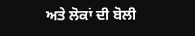ਅਤੇ ਲੋਕਾਂ ਦੀ ਬੋਲੀ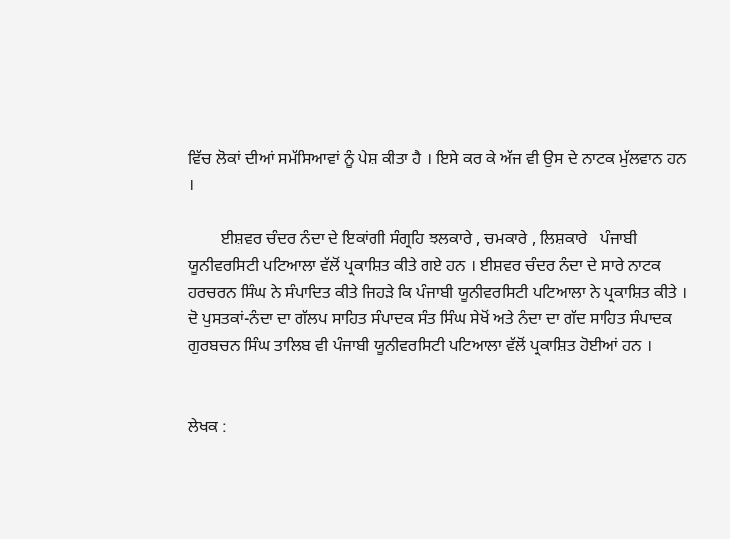ਵਿੱਚ ਲੋਕਾਂ ਦੀਆਂ ਸਮੱਸਿਆਵਾਂ ਨੂੰ ਪੇਸ਼ ਕੀਤਾ ਹੈ । ਇਸੇ ਕਰ ਕੇ ਅੱਜ ਵੀ ਉਸ ਦੇ ਨਾਟਕ ਮੁੱਲਵਾਨ ਹਨ ।

        ਈਸ਼ਵਰ ਚੰਦਰ ਨੰਦਾ ਦੇ ਇਕਾਂਗੀ ਸੰਗ੍ਰਹਿ ਝਲਕਾਰੇ , ਚਮਕਾਰੇ , ਲਿਸ਼ਕਾਰੇ   ਪੰਜਾਬੀ ਯੂਨੀਵਰਸਿਟੀ ਪਟਿਆਲਾ ਵੱਲੋਂ ਪ੍ਰਕਾਸ਼ਿਤ ਕੀਤੇ ਗਏ ਹਨ । ਈਸ਼ਵਰ ਚੰਦਰ ਨੰਦਾ ਦੇ ਸਾਰੇ ਨਾਟਕ ਹਰਚਰਨ ਸਿੰਘ ਨੇ ਸੰਪਾਦਿਤ ਕੀਤੇ ਜਿਹੜੇ ਕਿ ਪੰਜਾਬੀ ਯੂਨੀਵਰਸਿਟੀ ਪਟਿਆਲਾ ਨੇ ਪ੍ਰਕਾਸ਼ਿਤ ਕੀਤੇ । ਦੋ ਪੁਸਤਕਾਂ-ਨੰਦਾ ਦਾ ਗੱਲਪ ਸਾਹਿਤ ਸੰਪਾਦਕ ਸੰਤ ਸਿੰਘ ਸੇਖੋਂ ਅਤੇ ਨੰਦਾ ਦਾ ਗੱਦ ਸਾਹਿਤ ਸੰਪਾਦਕ ਗੁਰਬਚਨ ਸਿੰਘ ਤਾਲਿਬ ਵੀ ਪੰਜਾਬੀ ਯੂਨੀਵਰਸਿਟੀ ਪਟਿਆਲਾ ਵੱਲੋਂ ਪ੍ਰਕਾਸ਼ਿਤ ਹੋਈਆਂ ਹਨ ।


ਲੇਖਕ :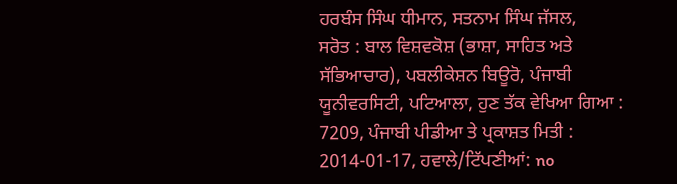ਹਰਬੰਸ ਸਿੰਘ ਧੀਮਾਨ, ਸਤਨਾਮ ਸਿੰਘ ਜੱਸਲ,
ਸਰੋਤ : ਬਾਲ ਵਿਸ਼ਵਕੋਸ਼ (ਭਾਸ਼ਾ, ਸਾਹਿਤ ਅਤੇ ਸੱਭਿਆਚਾਰ), ਪਬਲੀਕੇਸ਼ਨ ਬਿਊਰੋ, ਪੰਜਾਬੀ ਯੂਨੀਵਰਸਿਟੀ, ਪਟਿਆਲਾ, ਹੁਣ ਤੱਕ ਵੇਖਿਆ ਗਿਆ : 7209, ਪੰਜਾਬੀ ਪੀਡੀਆ ਤੇ ਪ੍ਰਕਾਸ਼ਤ ਮਿਤੀ : 2014-01-17, ਹਵਾਲੇ/ਟਿੱਪਣੀਆਂ: no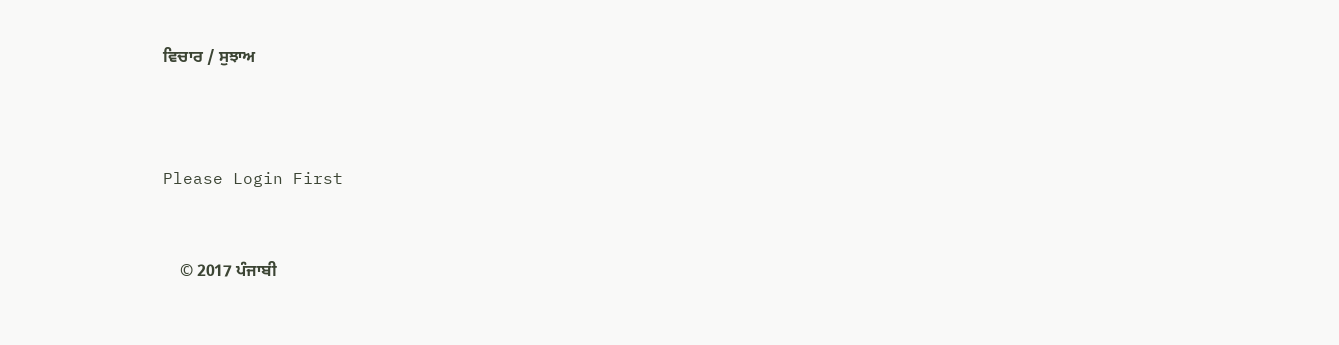ਵਿਚਾਰ / ਸੁਝਾਅ



Please Login First


    © 2017 ਪੰਜਾਬੀ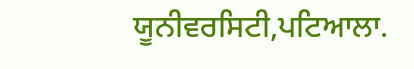ਯੂਨੀਵਰਸਿਟੀ,ਪਟਿਆਲਾ.